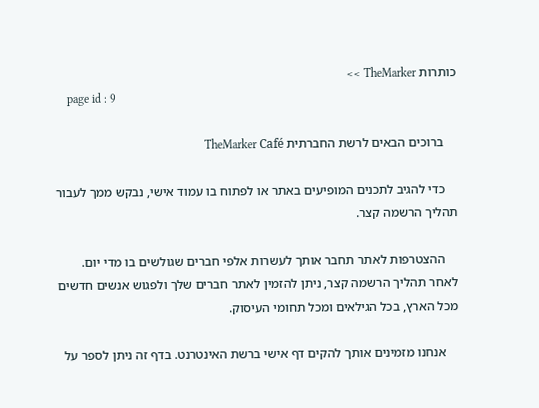כותרות TheMarker >>
    page id : 9

    ברוכים הבאים לרשת החברתית TheMarker Café

    כדי להגיב לתכנים המופיעים באתר או לפתוח בו עמוד אישי, נבקש ממך לעבור תהליך הרשמה קצר.

    ההצטרפות לאתר תחבר אותך לעשרות אלפי חברים שגולשים בו מדי יום. לאחר תהליך הרשמה קצר, ניתן להזמין לאתר חברים שלך ולפגוש אנשים חדשים מכל הארץ, בכל הגילאים ומכל תחומי העיסוק.

    אנחנו מזמינים אותך להקים דף אישי ברשת האינטרנט. בדף זה ניתן לספר על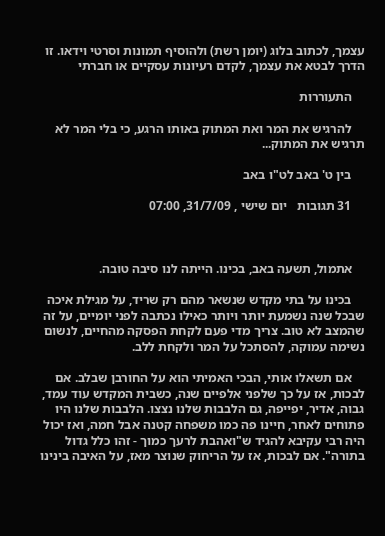עצמך, לכתוב בלוג (יומן רשת) ולהוסיף תמונות וסרטי וידאו. זו הדרך לבטא את עצמך, לקדם רעיונות עסקיים או חברתי

    התעוררות

    להרגיש את המר ואת המתוק באותו הרגע, כי בלי המר לא תרגיש את המתוק...

    בין ט' באב לט"ו באב

    31 תגובות   יום שישי , 31/7/09, 07:00



    אתמול, תשעה באב, בכינו. הייתה לנו סיבה טובה.

    בכינו על בתי מקדש שנשאר מהם רק שריד, על מגילת איכה שבכל שנה נשמעת יותר ויותר כאילו נכתבה לפני יומיים, על זה שהמצב לא טוב. צריך מדי פעם לקחת הפסקה מהחיים, לנשום נשימה עמוקה, להסתכל על המר ולקחת ללב.

    אם תשאלו אותי, הבכי האמיתי הוא על החורבן שבלב. אם לבכות, אז על כך שלפני אלפיים שנה, כשבית המקדש עוד עמד, גבוה, אדיר, יפייפה, גם הלבבות שלנו נצצו. הלבבות שלנו היו פתוחים לאחר, חיינו פה כמו משפחה קטנה אבל חמה, ואז יכול היה רבי עקיבא להגיד ש"ואהבת לרעך כמוך - זהו כלל גדול בתורה". אם לבכות, אז על הריחוק שנוצר מאז, על האיבה בינינו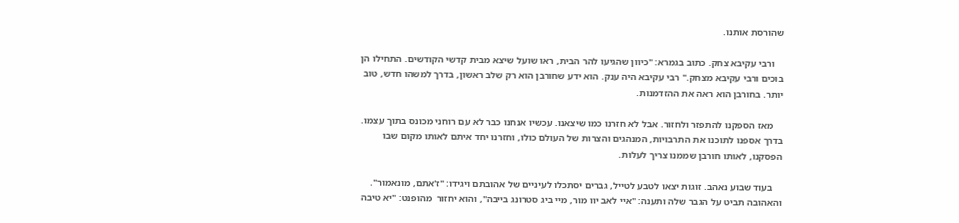שהורסת אותנו.

    ורבי עקיבא צחק. כתוב בגמרא: "כיוון שהגיעו להר הבית, ראו שועל שיצא מבית קדשי הקודשים. התחילו הן בוכים ורבי עקיבא מצחק." רבי עקיבא היה ענק. הוא ידע שחורבן הוא רק שלב ראשון, בדרך למשהו חדש, טוב יותר. בחורבן הוא ראה את ההזדמנות.

    מאז הספקנו להתפזר ולחזור. אבל לא חזרנו כמו שיצאנו. עכשיו אנחנו כבר לא עם רוחני מכונס בתוך עצמו. בדרך אספנו לתוכנו את התרבויות, המנהגים והצרות של העולם כולו, וחזרנו יחד איתם לאותו מקום שבו הפסקנו, לאותו חורבן שממנו צריך לעלות.

    בעוד שבוע נאהב. זוגות יצאו לטבע לטייל, גברים יסתכלו לעיניים של אהובתם ויגידו: "ז'אתם, מונאמור". והאהובה תביט על הגבר שלה ותענה: "איי לאב יוו מור, מיי ביג סטרונג בייבה", והוא יחזור  מהופנט: "יא טיבה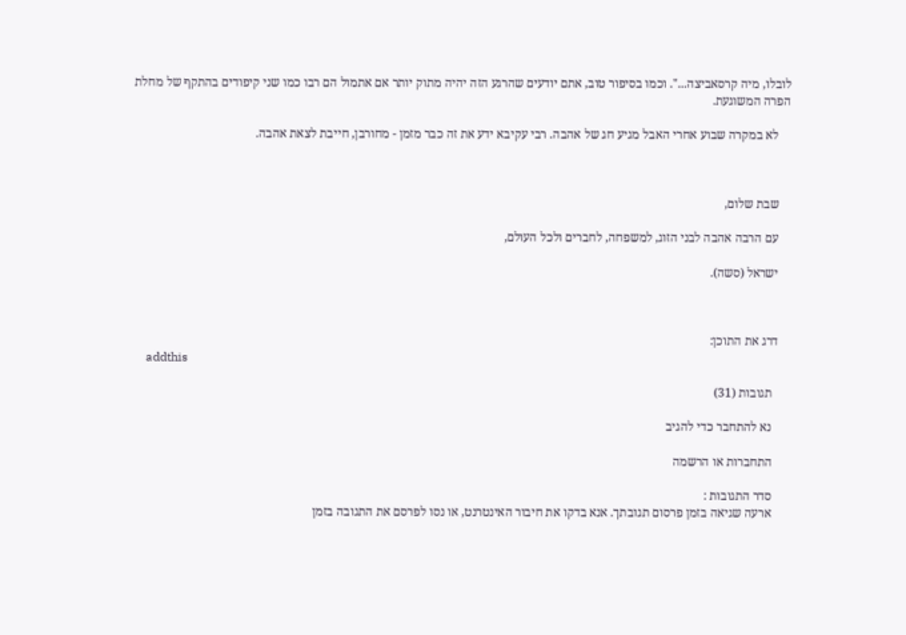לובלו, מיה קרסאביצה...". וכמו בסיפור טוב, אתם יודעים שהרגע הזה יהיה מתוק יותר אם אתמול הם רבו כמו שני קיפודים בהתקף של מחלת הפרה המשוגעת.

    לא במקרה שבוע אחרי האבל מגיע חג של אהבה. רבי עקיבא ידע את זה כבר מזמן - מחורבן, חייבת לצאת אהבה.



    שבת שלום,

    עם הרבה אהבה לבני הזוג, למשפחה, לחברים ולכל העולם,

    ישראל (סשה).



    דרג את התוכן:
    addthis

      תגובות (31)

      נא להתחבר כדי להגיב

      התחברות או הרשמה

      סדר התגובות :
      ארעה שגיאה בזמן פרסום תגובתך. אנא בדקו את חיבור האינטרנט, או נסו לפרסם את התגובה בזמן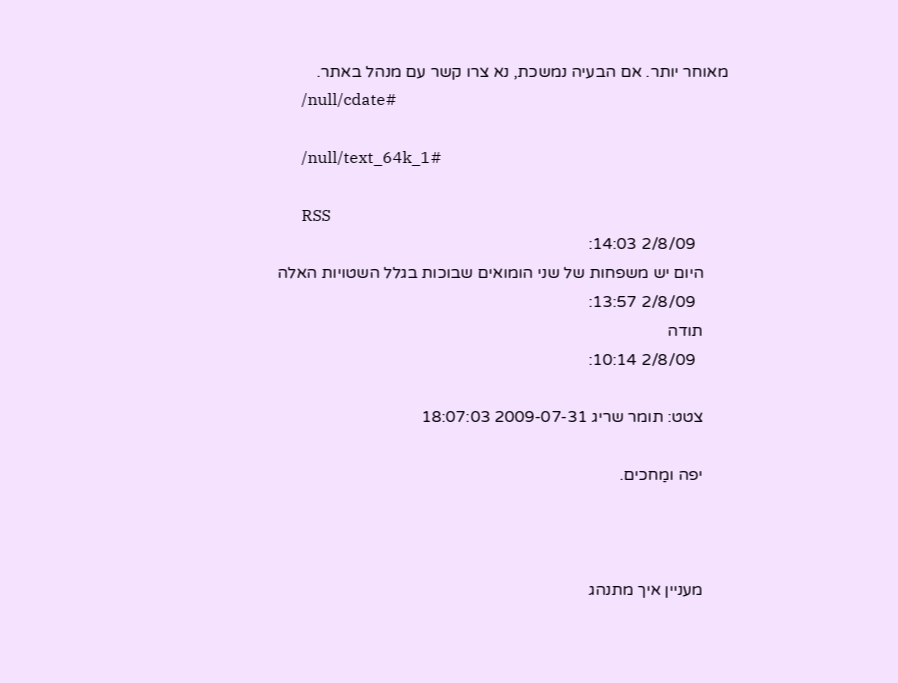מאוחר יותר. אם הבעיה נמשכת, נא צרו קשר עם מנהל באתר.
      /null/cdate#

      /null/text_64k_1#

      RSS
        2/8/09 14:03:
      היום יש משפחות של שני הומואים שבוכות בגלל השטויות האלה
        2/8/09 13:57:
      תודה
        2/8/09 10:14:

      צטט: תומר שריג 2009-07-31 18:07:03

      יפה ומַחכים.



      מעניין איך מתנהג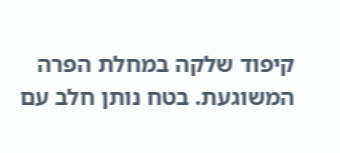קיפוד שלקה במחלת הפרה המשוגעת. בטח נותן חלב עם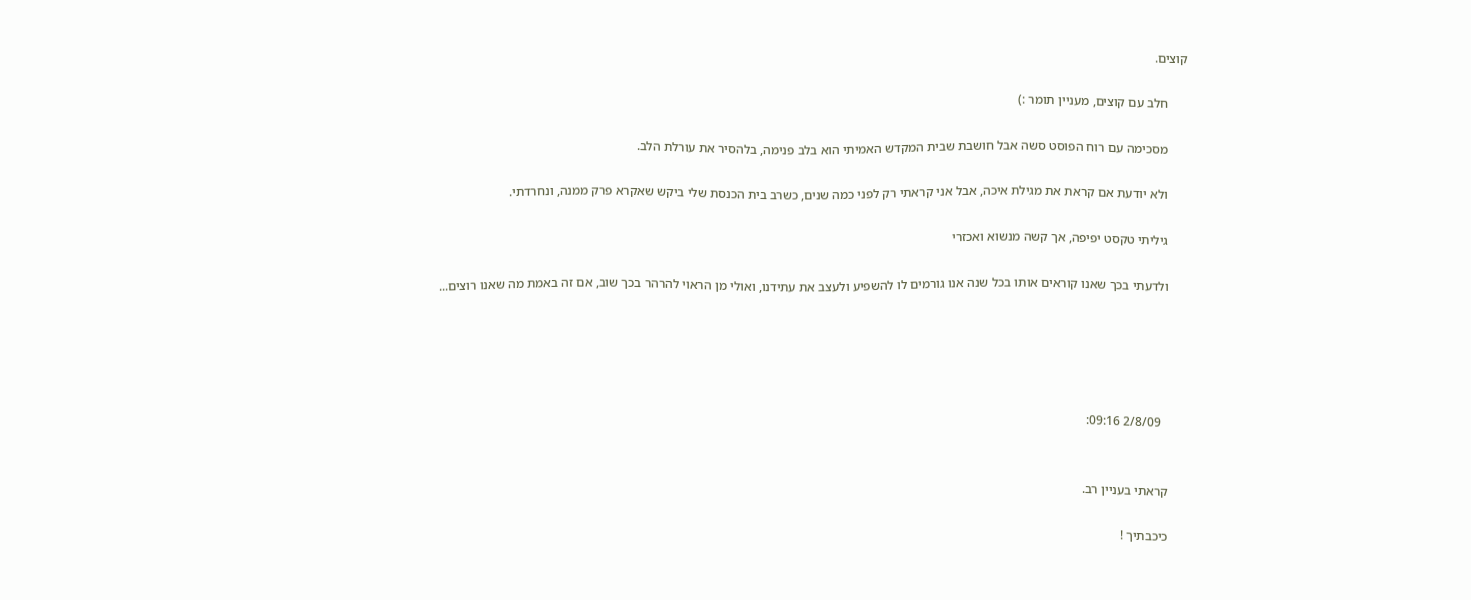קוצים.

      חלב עם קוצים, מעניין תומר :)

      מסכימה עם רוח הפוסט סשה אבל חושבת שבית המקדש האמיתי הוא בלב פנימה, בלהסיר את עורלת הלב.

      ולא יודעת אם קראת את מגילת איכה, אבל אני קראתי רק לפני כמה שנים, כשרב בית הכנסת שלי ביקש שאקרא פרק ממנה, ונחרדתי.

      גיליתי טקסט יפיפה, אך קשה מנשוא ואכזרי

      ולדעתי בכך שאנו קוראים אותו בכל שנה אנו גורמים לו להשפיע ולעצב את עתידנו, ואולי מן הראוי להרהר בכך שוב, אם זה באמת מה שאנו רוצים...





        2/8/09 09:16:


      קראתי בעניין רב.

      כיכבתיך !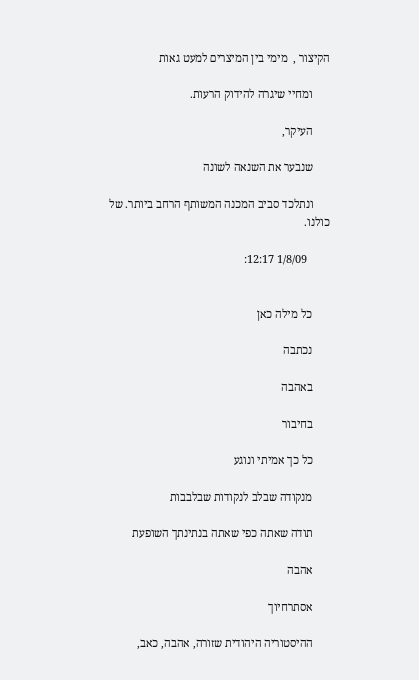הקיצור ,  מימי בין המיצרים למעט גאות

      ומחיי שיגרה להידוק הרעות.

      העיקר,

      שנבער את השנאה לשונה

      ונתלכד סביב המכנה המשותף הרחב ביותר. של כולנו.

        1/8/09 12:17:


      כל מילה כאן

      נכתבה

      באהבה

      בחיבור

      כל כך אמיתי ונוגע

      מנקודה שבלב לנקודות שבלבבות

      תודה שאתה כפי שאתה בנתינתך השופעת

      אהבה

      אסתרחיוך

      ההיסטוריה היהודית שזורה, אהבה, כאב,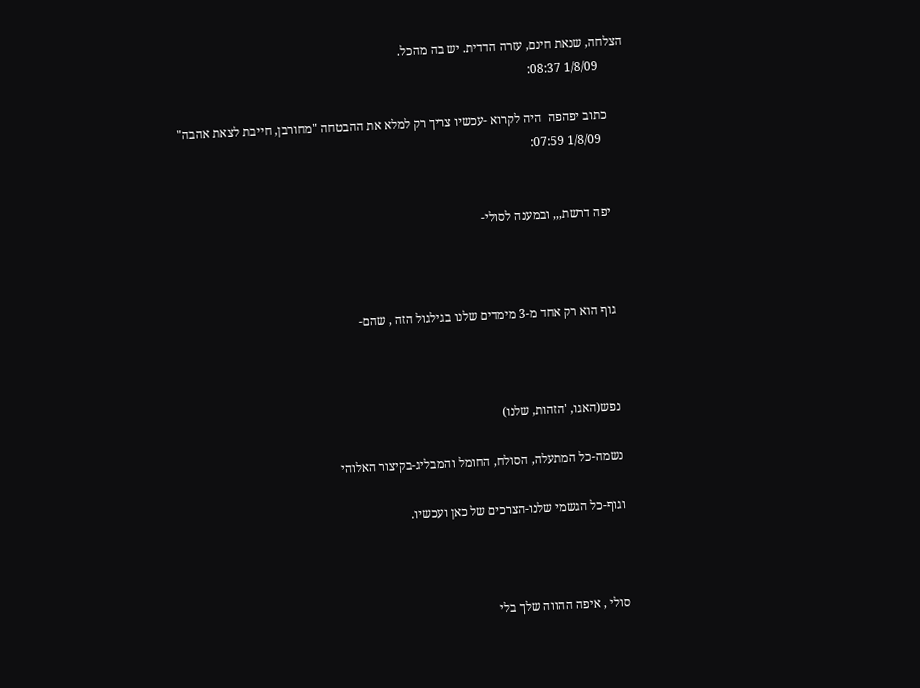הצלחה, שנאת חינם, עזרה הדדית. יש בה מהכל.
        1/8/09 08:37:

      כתוב יפהפה  היה לקרוא -עכשיו צריך רק למלא את ההבטחה "מחורבן, חייבת לצאת אהבה"
        1/8/09 07:59:


      יפה דרשת,,, ובמענה לסולי-



      גוף הוא רק אחד מ-3 מימדים שלנו בגילגול הזה , שהם-



      נפש(האגו, 'הזהות, שלנו)

      נשמה-כל המתעלה, הסולח, החומל והמבליג-בקיצור האלוהי

      וגוף-כל הגשמי שלנו-הצרכים של כאן ועכשיו.



      סולי , איפה ההווה שלך בלי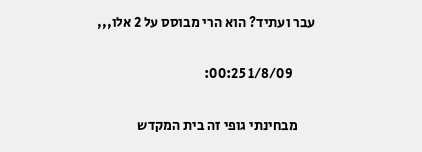עבר ועתיד? הוא הרי מבוסס על 2 אלו,,,

        1/8/09 00:25:

      מבחינתי גופי זה בית המקדש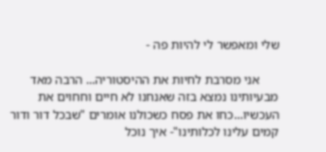שלי ומאפשר לי להיות פה -

      אני מסרבת לחיות את ההיסטוריה... הרבה מאד מבעיותינו נמצא בזה שאנחנו לא חיים וחחוים את העכשיו...כחו את פסח כשכולנו אומרים "שבכל דור ודור קמים עלינו לכלותינו"- איך נוכל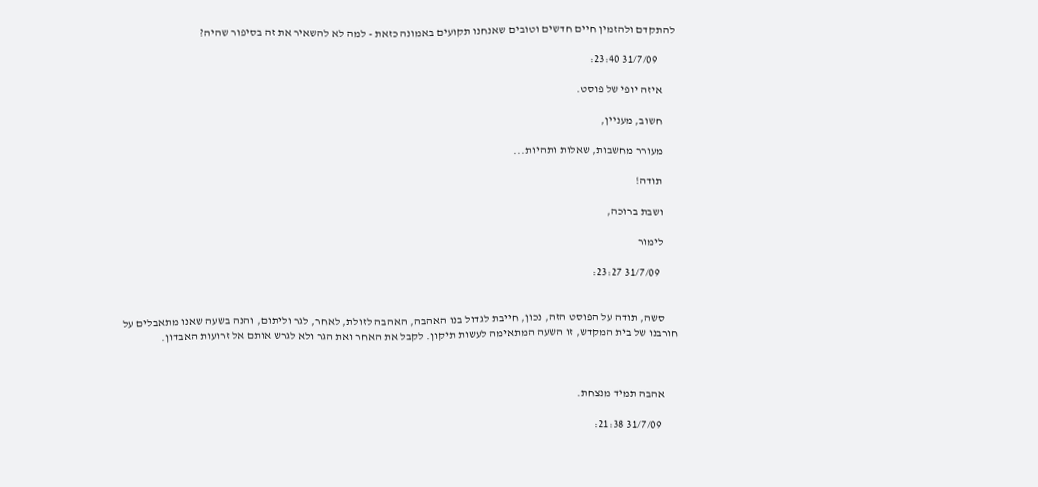להתקדם ולהזמין חיים חדשים וטובים שאנחנו תקועים באמונה כזאת - למה לא להשאיר את זה בסיפור שהיה?

        31/7/09 23:40:

      איזה יופי של פוסט.

      חשוב, מעניין,

      מעורר מחשבות, שאלות ותהיות...

      תודה!

      ושבת ברוכה,

      לימור

        31/7/09 23:27:


      סשה, תודה על הפוסט הזה, נכון, חייבת לגדול בנו האהבה, האהבה לזולת, לאחר, לגר וליתום, והנה בשעה שאנו מתאבלים על חורבנו של בית המקדש, זו השעה המתאימה לעשות תיקון. לקבל את האחר ואת הגר ולא לגרש אותם אל זרועות האבדון.



      אהבה תמיד מנצחת.

        31/7/09 21:38: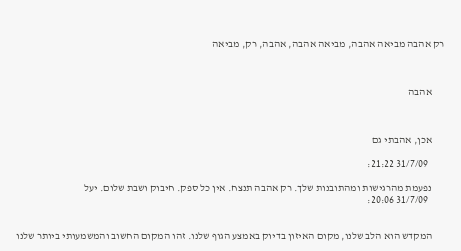רק אהבה מביאה אהבה, מביאה אהבה, אהבה, רק, מביאה



      אהבה



      אכן, אהבתי גם

        31/7/09 21:22:

      נפעמת מהרגישות ומהתובנות שלך. רק אהבה תנצח. אין כל ספק. חיבוק ושבת שלום. יעל
        31/7/09 20:06:


      המקדש הוא הלב שלנו, מקום האיזון בדיוק באמצע הגוף שלנו. זהו המקום החשוב והמשמעותי ביותר שלנו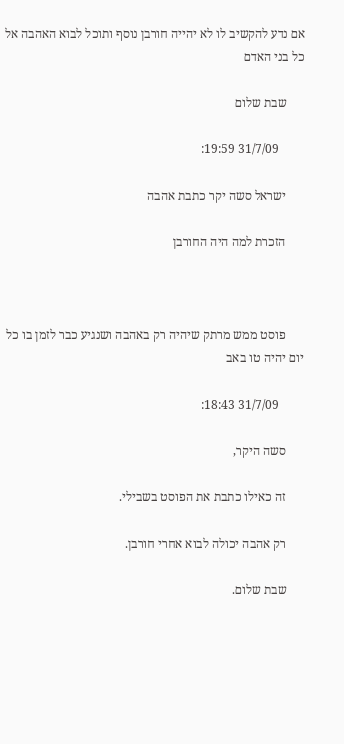אם נדע להקשיב לו לא יהייה חורבן נוסף ותוכל לבוא האהבה אל כל בני האדם

      שבת שלום

        31/7/09 19:59:

      ישראל סשה יקר כתבת אהבה

      הזכרת למה היה החורבן



      פוסט ממש מרתק שיהיה רק באהבה ושנגיע כבר לזמן בו כל יום יהיה טו באב

        31/7/09 18:43:

      סשה היקר,

      זה כאילו כתבת את הפוסט בשבילי.

      רק אהבה יכולה לבוא אחרי חורבן.

      שבת שלום.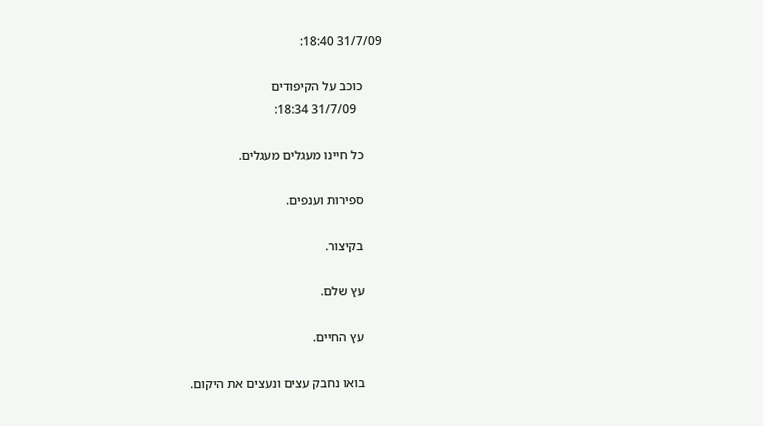31/7/09 18:40:

      כוכב על הקיפודים
        31/7/09 18:34:

      כל חיינו מעגלים מעגלים.

      ספירות וענפים.

      בקיצור.

      עץ שלם.

      עץ החיים.

      בואו נחבק עצים ונעצים את היקום.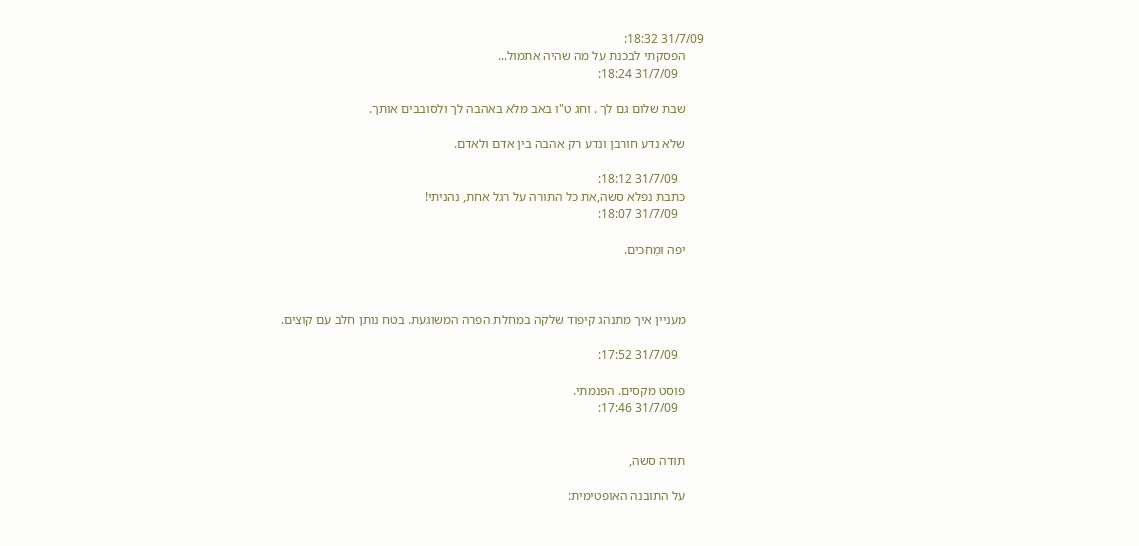31/7/09 18:32:
      הפסקתי לבכנת על מה שהיה אתמול...
        31/7/09 18:24:

      שבת שלום גם לך . וחג ט"ו באב מלא באהבה לך ולסובבים אותך.

      שלא נדע חורבן ונדע רק אהבה בין אדם ולאדם.

        31/7/09 18:12:
      כתבת נפלא סשה,את כל התורה על רגל אחת, נהניתי!
        31/7/09 18:07:

      יפה ומַחכים.



      מעניין איך מתנהג קיפוד שלקה במחלת הפרה המשוגעת. בטח נותן חלב עם קוצים.

        31/7/09 17:52:

      פוסט מקסים. הפנמתי.
        31/7/09 17:46:


      תודה סשה,

      על התובנה האופטימית: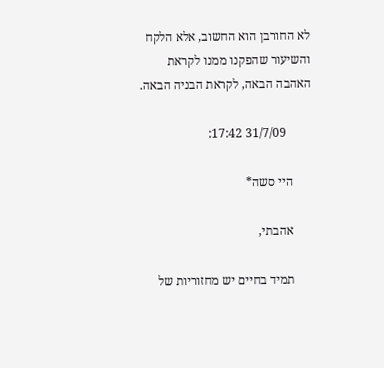לא החורבן הוא החשוב, אלא הלקח והשיעור שהפקנו ממנו לקראת האהבה הבאה, לקראת הבניה הבאה.

        31/7/09 17:42:

      היי סשה*

      אהבתי,

      תמיד בחיים יש מחזוריות של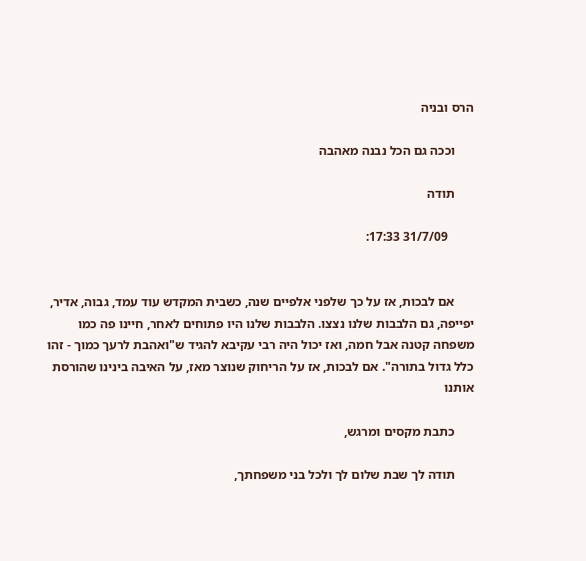הרס ובניה

      וככה גם הכל נבנה מאהבה

      תודה

        31/7/09 17:33:


      אם לבכות, אז על כך שלפני אלפיים שנה, כשבית המקדש עוד עמד, גבוה, אדיר, יפייפה, גם הלבבות שלנו נצצו. הלבבות שלנו היו פתוחים לאחר, חיינו פה כמו משפחה קטנה אבל חמה, ואז יכול היה רבי עקיבא להגיד ש"ואהבת לרעך כמוך - זהו כלל גדול בתורה". אם לבכות, אז על הריחוק שנוצר מאז, על האיבה בינינו שהורסת אותנו

      כתבת מקסים ומרגש,

      תודה לך שבת שלום לך ולכל בני משפחתך,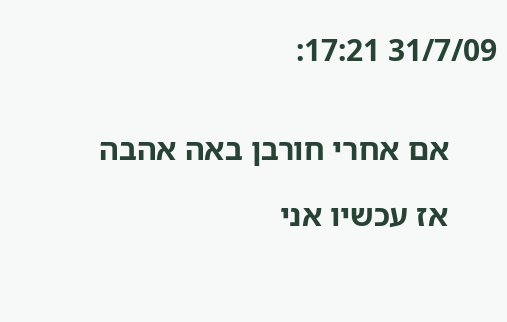31/7/09 17:21:


      אם אחרי חורבן באה אהבה

      אז עכשיו אני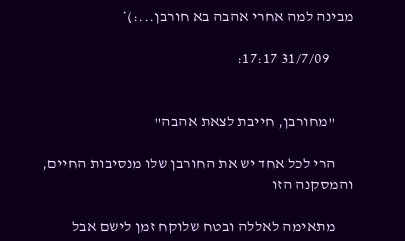מבינה למה אחרי אהבה בא חורבן...:)*

        31/7/09 17:17:


      "מחורבן, חייבת לצאת אהבה"

      הרי לכל אחד יש את החורבן שלו מנסיבות החיים, והמסקנה הזו

      מתאימה לאללה ובטח שלוקח זמן לישם אבל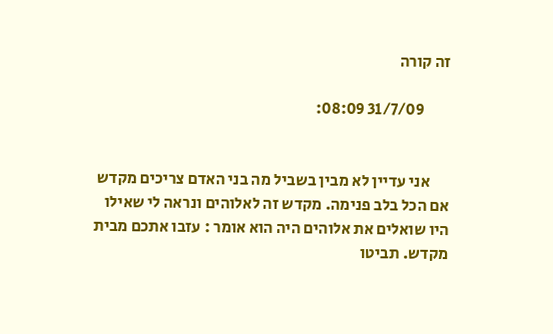זה קורה

        31/7/09 08:09:


      אני עדיין לא מבין בשביל מה בני האדם צריכים מקדש אם הכל בלב פנימה. מקדש זה לאלוהים ונראה לי שאילו היו שואלים את אלוהים היה הוא אומר : עזבו אתכם מבית מקדש. תביטו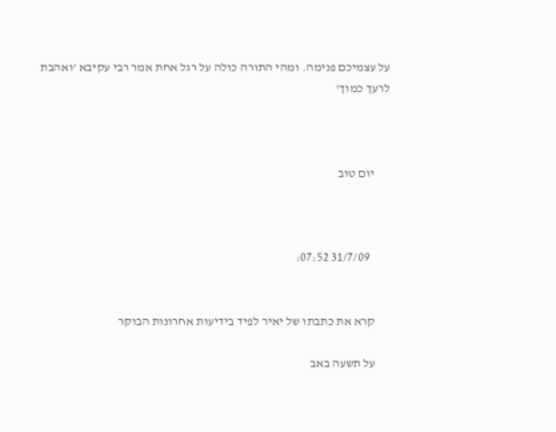על עצמיכם פנימה. ומהי התורה כולה על רגל אחת אמר רבי עקיבא 'ואהבת לרעך כמוך'



      יום טוב



        31/7/09 07:52:


      קרא את כתבתו של יאיר לפיד בידיעות אחרונות הבוקר

      על תשעה באב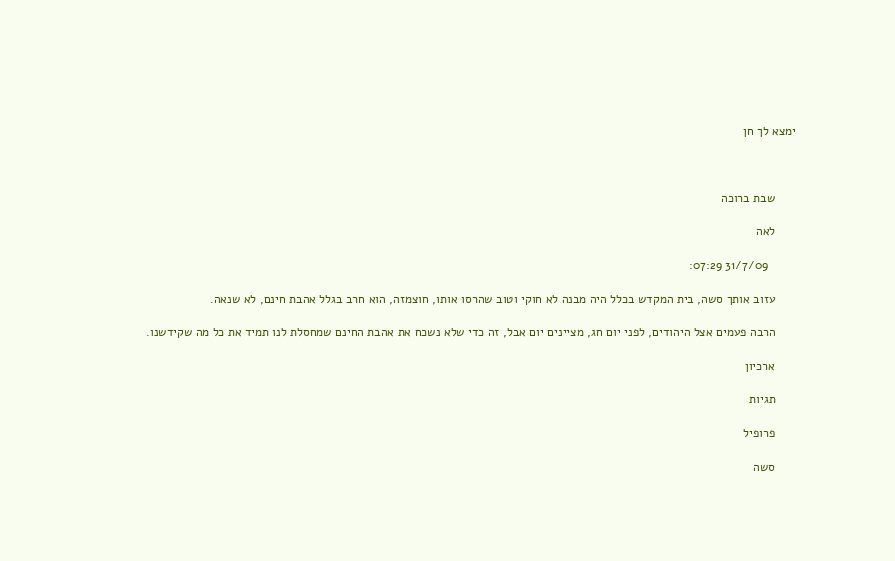ימצא לך חן



      שבת ברוכה

      לאה

        31/7/09 07:29:

      עזוב אותך סשה, בית המקדש בכלל היה מבנה לא חוקי וטוב שהרסו אותו, חוצמזה, הוא חרב בגלל אהבת חינם, לא שנאה.

      הרבה פעמים אצל היהודים, לפני יום חג, מציינים יום אבל, זה כדי שלא נשכח את אהבת החינם שמחסלת לנו תמיד את כל מה שקידשנו.

      ארכיון

      תגיות

      פרופיל

      סשה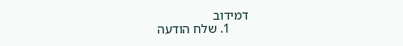דמידוב
      1. שלח הודעה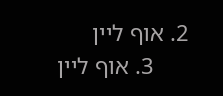2. אוף ליין
      3. אוף ליין